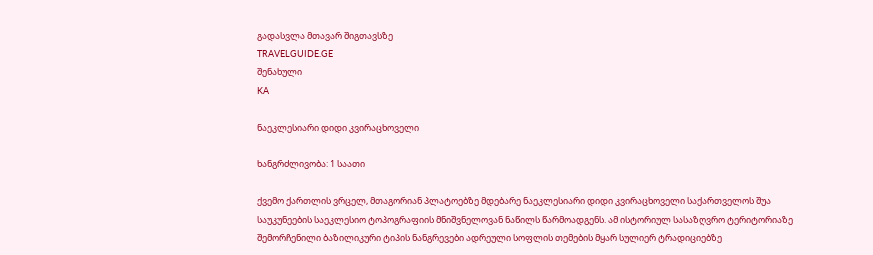გადასვლა მთავარ შიგთავსზე
TRAVELGUIDE.GE
შენახული
KA

ნაეკლესიარი დიდი კვირაცხოველი

ხანგრძლივობა: 1 საათი

ქვემო ქართლის ვრცელ, მთაგორიან პლატოებზე მდებარე ნაეკლესიარი დიდი კვირაცხოველი საქართველოს შუა საუკუნეების საეკლესიო ტოპოგრაფიის მნიშვნელოვან ნაწილს წარმოადგენს. ამ ისტორიულ სასაზღვრო ტერიტორიაზე შემორჩენილი ბაზილიკური ტიპის ნანგრევები ადრეული სოფლის თემების მყარ სულიერ ტრადიციებზე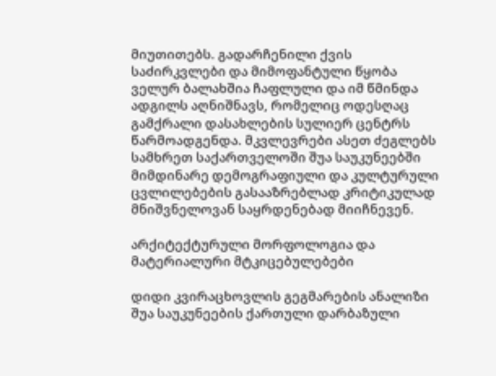მიუთითებს. გადარჩენილი ქვის საძირკვლები და მიმოფანტული წყობა ველურ ბალახშია ჩაფლული და იმ წმინდა ადგილს აღნიშნავს, რომელიც ოდესღაც გამქრალი დასახლების სულიერ ცენტრს წარმოადგენდა. მკვლევრები ასეთ ძეგლებს სამხრეთ საქართველოში შუა საუკუნეებში მიმდინარე დემოგრაფიული და კულტურული ცვლილებების გასააზრებლად კრიტიკულად მნიშვნელოვან საყრდენებად მიიჩნევენ.

არქიტექტურული მორფოლოგია და მატერიალური მტკიცებულებები

დიდი კვირაცხოვლის გეგმარების ანალიზი შუა საუკუნეების ქართული დარბაზული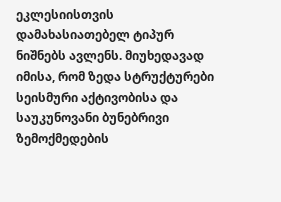ეკლესიისთვის დამახასიათებელ ტიპურ ნიშნებს ავლენს. მიუხედავად იმისა, რომ ზედა სტრუქტურები სეისმური აქტივობისა და საუკუნოვანი ბუნებრივი ზემოქმედების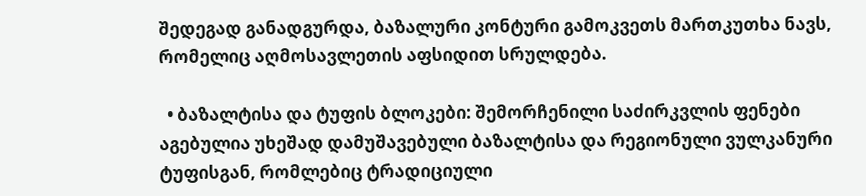შედეგად განადგურდა, ბაზალური კონტური გამოკვეთს მართკუთხა ნავს, რომელიც აღმოსავლეთის აფსიდით სრულდება.

  • ბაზალტისა და ტუფის ბლოკები: შემორჩენილი საძირკვლის ფენები აგებულია უხეშად დამუშავებული ბაზალტისა და რეგიონული ვულკანური ტუფისგან, რომლებიც ტრადიციული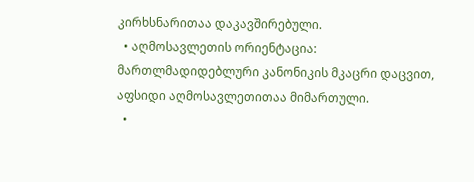კირხსნარითაა დაკავშირებული.
  • აღმოსავლეთის ორიენტაცია: მართლმადიდებლური კანონიკის მკაცრი დაცვით, აფსიდი აღმოსავლეთითაა მიმართული.
  •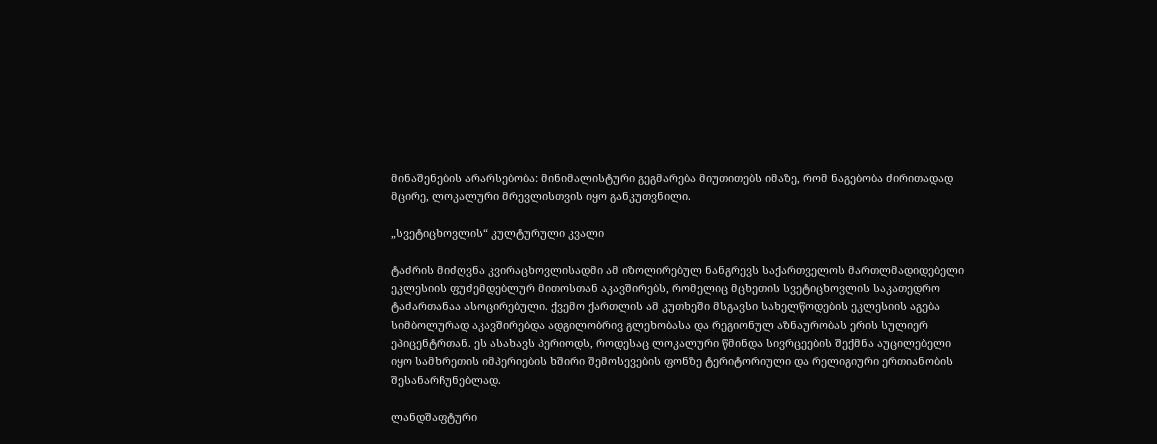მინაშენების არარსებობა: მინიმალისტური გეგმარება მიუთითებს იმაზე, რომ ნაგებობა ძირითადად მცირე, ლოკალური მრევლისთვის იყო განკუთვნილი.

„სვეტიცხოვლის“ კულტურული კვალი

ტაძრის მიძღვნა კვირაცხოვლისადმი ამ იზოლირებულ ნანგრევს საქართველოს მართლმადიდებელი ეკლესიის ფუძემდებლურ მითოსთან აკავშირებს, რომელიც მცხეთის სვეტიცხოვლის საკათედრო ტაძართანაა ასოცირებული. ქვემო ქართლის ამ კუთხეში მსგავსი სახელწოდების ეკლესიის აგება სიმბოლურად აკავშირებდა ადგილობრივ გლეხობასა და რეგიონულ აზნაურობას ერის სულიერ ეპიცენტრთან. ეს ასახავს პერიოდს, როდესაც ლოკალური წმინდა სივრცეების შექმნა აუცილებელი იყო სამხრეთის იმპერიების ხშირი შემოსევების ფონზე ტერიტორიული და რელიგიური ერთიანობის შესანარჩუნებლად.

ლანდშაფტური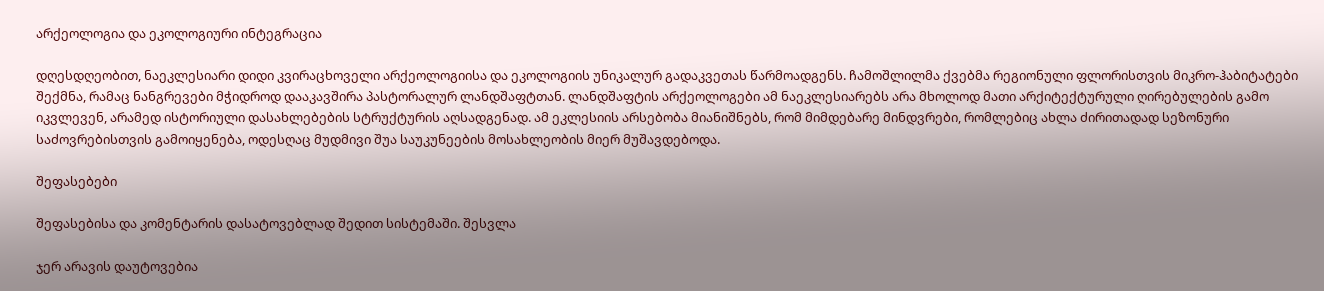არქეოლოგია და ეკოლოგიური ინტეგრაცია

დღესდღეობით, ნაეკლესიარი დიდი კვირაცხოველი არქეოლოგიისა და ეკოლოგიის უნიკალურ გადაკვეთას წარმოადგენს. ჩამოშლილმა ქვებმა რეგიონული ფლორისთვის მიკრო-ჰაბიტატები შექმნა, რამაც ნანგრევები მჭიდროდ დააკავშირა პასტორალურ ლანდშაფტთან. ლანდშაფტის არქეოლოგები ამ ნაეკლესიარებს არა მხოლოდ მათი არქიტექტურული ღირებულების გამო იკვლევენ, არამედ ისტორიული დასახლებების სტრუქტურის აღსადგენად. ამ ეკლესიის არსებობა მიანიშნებს, რომ მიმდებარე მინდვრები, რომლებიც ახლა ძირითადად სეზონური საძოვრებისთვის გამოიყენება, ოდესღაც მუდმივი შუა საუკუნეების მოსახლეობის მიერ მუშავდებოდა.

შეფასებები

შეფასებისა და კომენტარის დასატოვებლად შედით სისტემაში. შესვლა

ჯერ არავის დაუტოვებია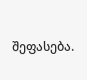შეფასება.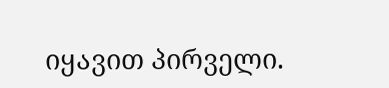იყავით პირველი.